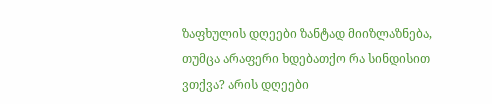ზაფხულის დღეები ზანტად მიიზლაზნება, თუმცა არაფერი ხდებათქო რა სინდისით ვთქვა? არის დღეები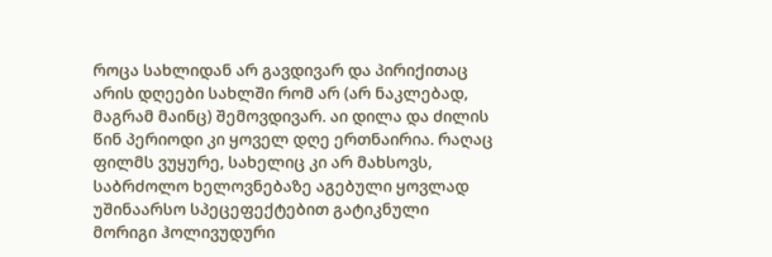როცა სახლიდან არ გავდივარ და პირიქითაც არის დღეები სახლში რომ არ (არ ნაკლებად, მაგრამ მაინც) შემოვდივარ. აი დილა და ძილის წინ პერიოდი კი ყოველ დღე ერთნაირია. რაღაც ფილმს ვუყურე, სახელიც კი არ მახსოვს, საბრძოლო ხელოვნებაზე აგებული ყოვლად უშინაარსო სპეცეფექტებით გატიკნული მორიგი ჰოლივუდური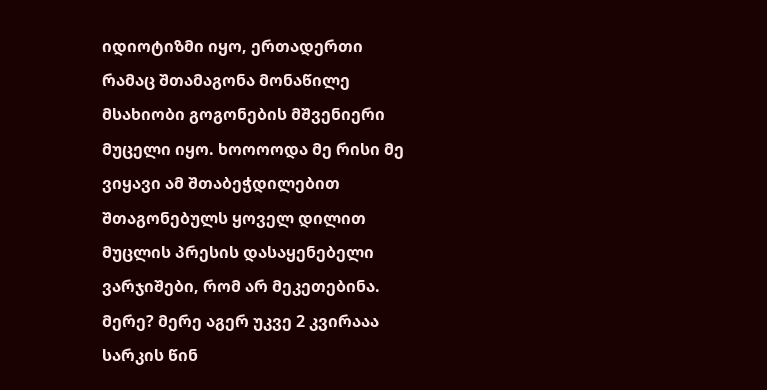იდიოტიზმი იყო, ერთადერთი რამაც შთამაგონა მონაწილე მსახიობი გოგონების მშვენიერი მუცელი იყო. ხოოოოდა მე რისი მე ვიყავი ამ შთაბეჭდილებით შთაგონებულს ყოველ დილით მუცლის პრესის დასაყენებელი ვარჯიშები, რომ არ მეკეთებინა. მერე? მერე აგერ უკვე 2 კვირააა სარკის წინ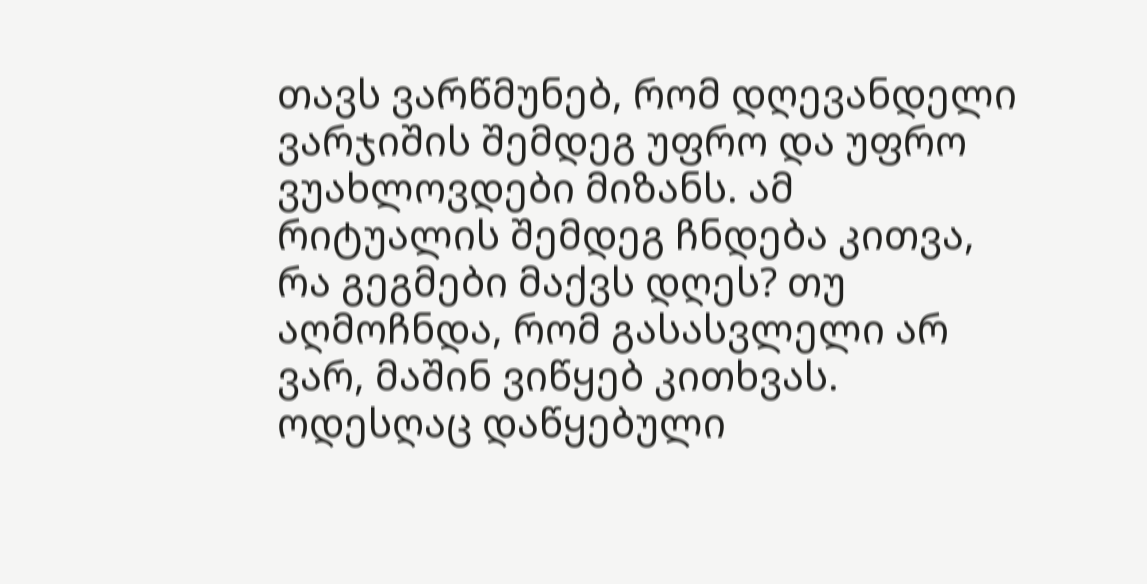თავს ვარწმუნებ, რომ დღევანდელი ვარჯიშის შემდეგ უფრო და უფრო ვუახლოვდები მიზანს. ამ რიტუალის შემდეგ ჩნდება კითვა, რა გეგმები მაქვს დღეს? თუ აღმოჩნდა, რომ გასასვლელი არ ვარ, მაშინ ვიწყებ კითხვას. ოდესღაც დაწყებული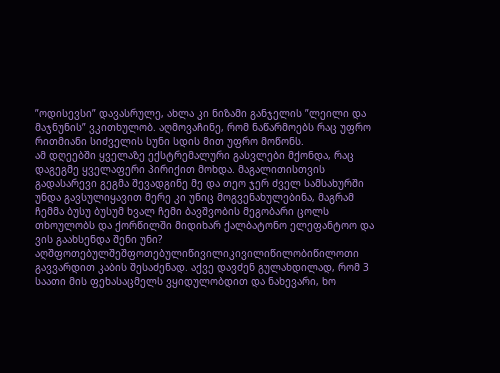”ოდისევსი” დავასრულე, ახლა კი ნიზამი განჯელის ”ლეილი და მაჯნუნის” ვკითხულობ. აღმოვაჩინე, რომ ნაწარმოებს რაც უფრო რითმიანი სიძველის სუნი სდის მით უფრო მოწონს.
ამ დღეებში ყველაზე ექსტრემალური გასვლები მქონდა, რაც დაგეგმე ყველაფერი პირიქით მოხდა. მაგალითისთვის გადასარევი გეგმა შევადგინე მე და თეო ჯერ ძველ სამსახურში უნდა გავსულიყავით მერე კი უნიც მოგვენახულებინა, მაგრამ ჩემმა ბუსუ ბუსუმ ხვალ ჩემი ბავშვობის მეგობარი ცოლს თხოულობს და ქორწილში მიდიხარ ქალბატონო ელეფანტოო და ვის გაახსენდა შენი უნი? აღშფოთებულშეშფოთებულიწივილიკივილიწილობიწილოთი გავვარდით კაბის შესაძენად. აქვე დავძენ გულახდილად, რომ 3 საათი მის ფეხასაცმელს ვყიდულობდით და ნახევარი, ხო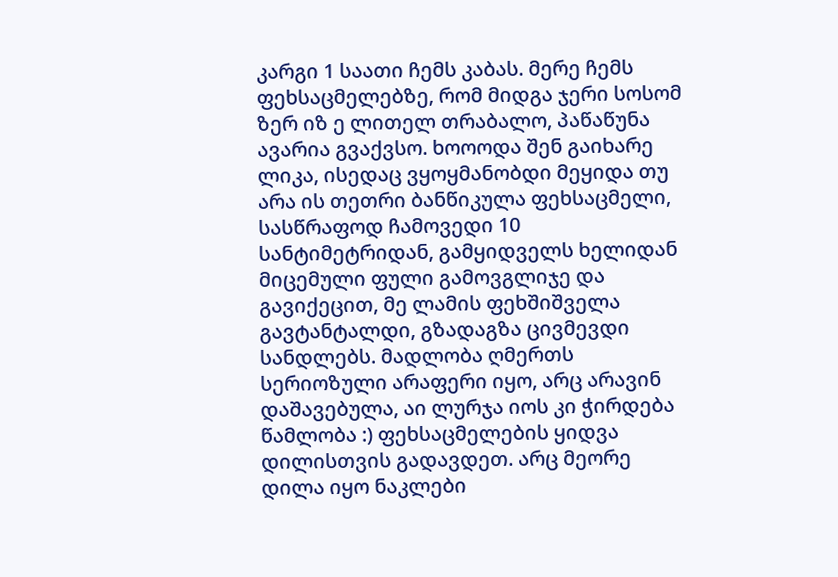კარგი 1 საათი ჩემს კაბას. მერე ჩემს ფეხსაცმელებზე, რომ მიდგა ჯერი სოსომ ზერ იზ ე ლითელ თრაბალო, პაწაწუნა ავარია გვაქვსო. ხოოოდა შენ გაიხარე ლიკა, ისედაც ვყოყმანობდი მეყიდა თუ არა ის თეთრი ბანწიკულა ფეხსაცმელი, სასწრაფოდ ჩამოვედი 10 სანტიმეტრიდან, გამყიდველს ხელიდან მიცემული ფული გამოვგლიჯე და გავიქეცით, მე ლამის ფეხშიშველა გავტანტალდი, გზადაგზა ცივმევდი სანდლებს. მადლობა ღმერთს სერიოზული არაფერი იყო, არც არავინ დაშავებულა, აი ლურჯა იოს კი ჭირდება წამლობა :) ფეხსაცმელების ყიდვა დილისთვის გადავდეთ. არც მეორე დილა იყო ნაკლები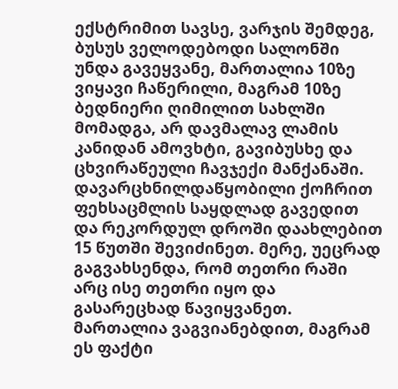ექსტრიმით სავსე, ვარჯის შემდეგ, ბუსუს ველოდებოდი სალონში უნდა გავეყვანე, მართალია 10ზე ვიყავი ჩაწერილი, მაგრამ 10ზე ბედნიერი ღიმილით სახლში მომადგა, არ დავმალავ ლამის კანიდან ამოვხტი, გავიბუსხე და ცხვირაწეული ჩავჯექი მანქანაში. დავარცხნილდაწყობილი ქოჩრით ფეხსაცმლის საყდლად გავედით და რეკორდულ დროში დაახლებით 15 წუთში შევიძინეთ. მერე, უეცრად გაგვახსენდა, რომ თეთრი რაში არც ისე თეთრი იყო და გასარეცხად წავიყვანეთ. მართალია ვაგვიანებდით, მაგრამ ეს ფაქტი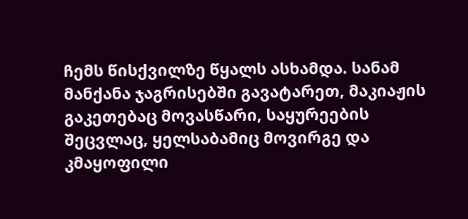ჩემს წისქვილზე წყალს ასხამდა. სანამ მანქანა ჯაგრისებში გავატარეთ, მაკიაჟის გაკეთებაც მოვასწარი, საყურეების შეცვლაც, ყელსაბამიც მოვირგე და კმაყოფილი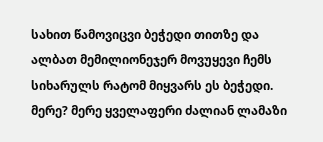სახით წამოვიცვი ბეჭედი თითზე და ალბათ მემილიონეჯერ მოვუყევი ჩემს სიხარულს რატომ მიყვარს ეს ბეჭედი. მერე? მერე ყველაფერი ძალიან ლამაზი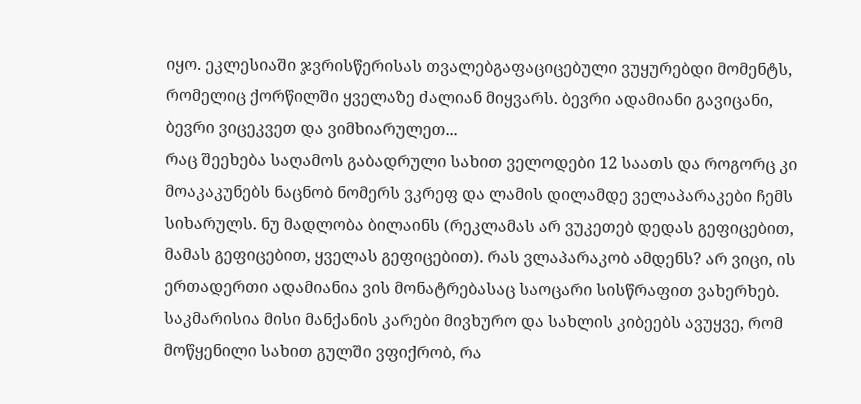იყო. ეკლესიაში ჯვრისწერისას თვალებგაფაციცებული ვუყურებდი მომენტს, რომელიც ქორწილში ყველაზე ძალიან მიყვარს. ბევრი ადამიანი გავიცანი, ბევრი ვიცეკვეთ და ვიმხიარულეთ...
რაც შეეხება საღამოს გაბადრული სახით ველოდები 12 საათს და როგორც კი მოაკაკუნებს ნაცნობ ნომერს ვკრეფ და ლამის დილამდე ველაპარაკები ჩემს სიხარულს. ნუ მადლობა ბილაინს (რეკლამას არ ვუკეთებ დედას გეფიცებით, მამას გეფიცებით, ყველას გეფიცებით). რას ვლაპარაკობ ამდენს? არ ვიცი, ის ერთადერთი ადამიანია ვის მონატრებასაც საოცარი სისწრაფით ვახერხებ. საკმარისია მისი მანქანის კარები მივხურო და სახლის კიბეებს ავუყვე, რომ მოწყენილი სახით გულში ვფიქრობ, რა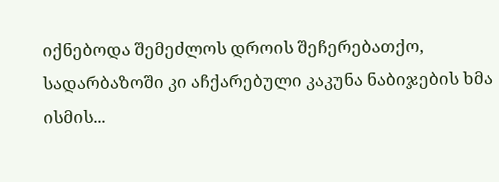იქნებოდა შემეძლოს დროის შეჩერებათქო, სადარბაზოში კი აჩქარებული კაკუნა ნაბიჯების ხმა ისმის...